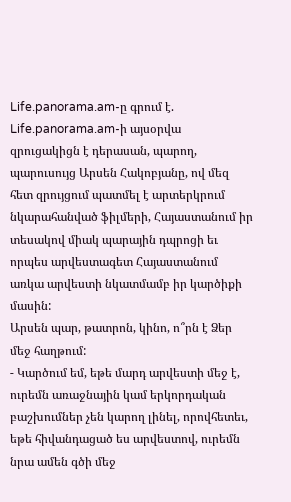Life.panorama.am-ը գրում է.
Life.panorama.am-ի այսօրվա զրուցակիցն է դերասան, պարող, պարուսույց Արսեն Հակոբյանը, ով մեզ հետ զրույցում պատմել է արտերկրում նկարահանված ֆիլմերի, Հայաստանում իր տեսակով միակ պարային դպրոցի եւ որպես արվեստագետ Հայաստանում առկա արվեստի նկատմամբ իր կարծիքի մասին:
Արսեն պար, թատրոն, կինո, ո՞րն է Ձեր մեջ հաղթում:
- Կարծում եմ, եթե մարդ արվեստի մեջ է, ուրեմն առաջնային կամ երկորդական բաշխումներ չեն կարող լինել, որովհետեւ, եթե հիվանդացած ես արվեստով, ուրեմն նրա ամեն գծի մեջ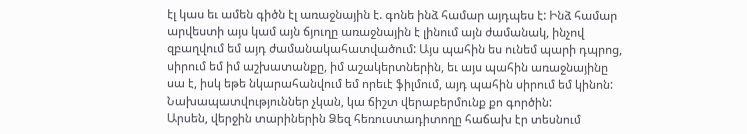էլ կաս եւ ամեն գիծն էլ առաջնային է. գոնե ինձ համար այդպես է: Ինձ համար արվեստի այս կամ այն ճյուղը առաջնային է լինում այն ժամանակ, ինչով զբաղվում եմ այդ ժամանակահատվածում: Այս պահին ես ունեմ պարի դպրոց, սիրում եմ իմ աշխատանքը, իմ աշակերտներին, եւ այս պահին առաջնայինը սա է, իսկ եթե նկարահանվում եմ որեւէ ֆիլմում, այդ պահին սիրում եմ կինոն: Նախապատվություններ չկան, կա ճիշտ վերաբերմունք քո գործին:
Արսեն, վերջին տարիներին Ձեզ հեռուստադիտողը հաճախ էր տեսնում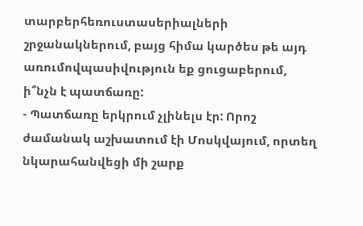տարբերհեռուստասերիալների շրջանակներում, բայց հիմա կարծես թե այդ առումովպասիվություն եք ցուցաբերում, ի՞նչն է պատճառը:
- Պատճառը երկրում չլինելս էր: Որոշ ժամանակ աշխատում էի Մոսկվայում, որտեղ նկարահանվեցի մի շարք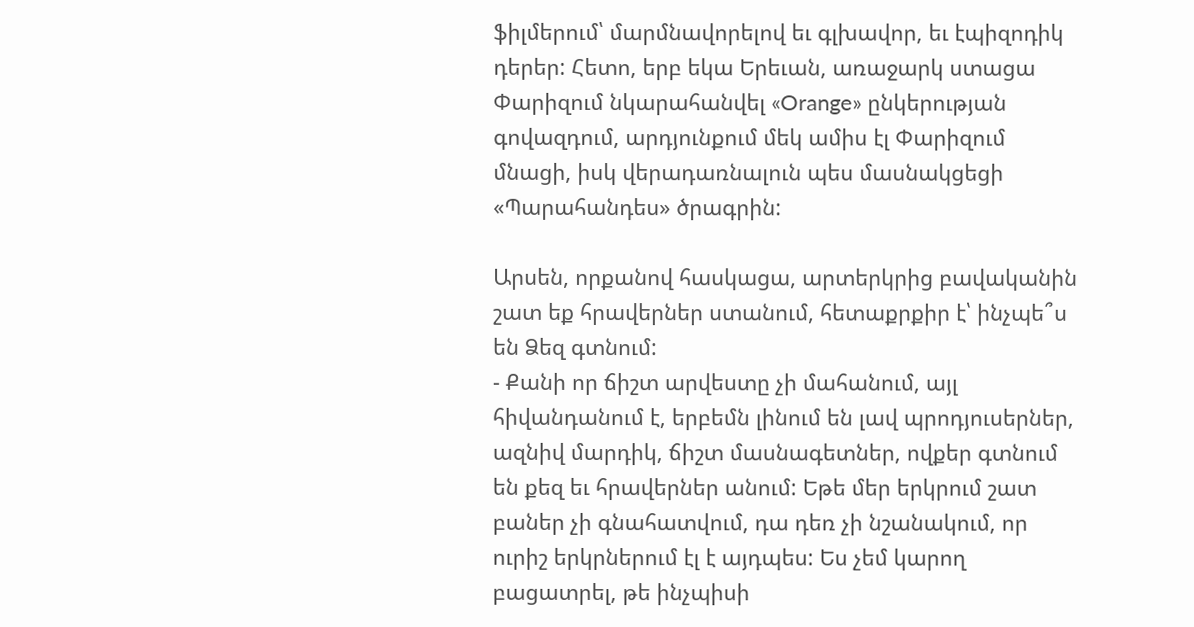ֆիլմերում՝ մարմնավորելով եւ գլխավոր, եւ էպիզոդիկ դերեր: Հետո, երբ եկա Երեւան, առաջարկ ստացա Փարիզում նկարահանվել «Orange» ընկերության գովազդում, արդյունքում մեկ ամիս էլ Փարիզում մնացի, իսկ վերադառնալուն պես մասնակցեցի «Պարահանդես» ծրագրին:

Արսեն, որքանով հասկացա, արտերկրից բավականին շատ եք հրավերներ ստանում, հետաքրքիր է՝ ինչպե՞ս են Ձեզ գտնում:
- Քանի որ ճիշտ արվեստը չի մահանում, այլ հիվանդանում է, երբեմն լինում են լավ պրոդյուսերներ, ազնիվ մարդիկ, ճիշտ մասնագետներ, ովքեր գտնում են քեզ եւ հրավերներ անում: Եթե մեր երկրում շատ բաներ չի գնահատվում, դա դեռ չի նշանակում, որ ուրիշ երկրներում էլ է այդպես: Ես չեմ կարող բացատրել, թե ինչպիսի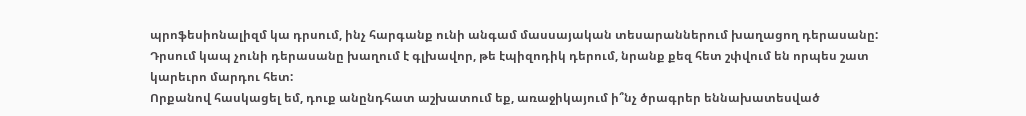պրոֆեսիոնալիզմ կա դրսում, ինչ հարգանք ունի անգամ մասսայական տեսարաններում խաղացող դերասանը: Դրսում կապ չունի դերասանը խաղում է գլխավոր, թե էպիզոդիկ դերում, նրանք քեզ հետ շփվում են որպես շատ կարեւրո մարդու հետ:
Որքանով հասկացել եմ, դուք անընդհատ աշխատում եք, առաջիկայում ի՞նչ ծրագրեր եննախատեսված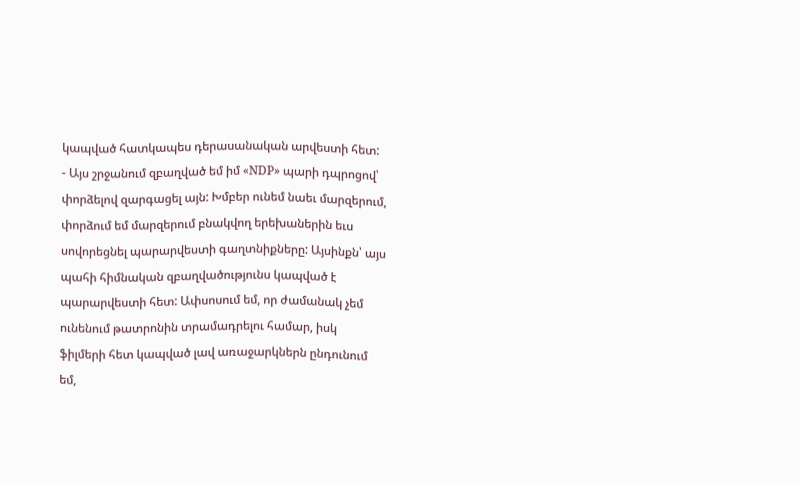կապված հատկապես դերասանական արվեստի հետ:
- Այս շրջանում զբաղված եմ իմ «NDP» պարի դպրոցով՝ փորձելով զարգացել այն: Խմբեր ունեմ նաեւ մարզերում, փորձում եմ մարզերում բնակվող երեխաներին եւս սովորեցնել պարարվեստի գաղտնիքները: Այսինքն՝ այս պահի հիմնական զբաղվածությունս կապված է պարարվեստի հետ: Ափսոսում եմ, որ ժամանակ չեմ ունենում թատրոնին տրամադրելու համար, իսկ ֆիլմերի հետ կապված լավ առաջարկներն ընդունում եմ,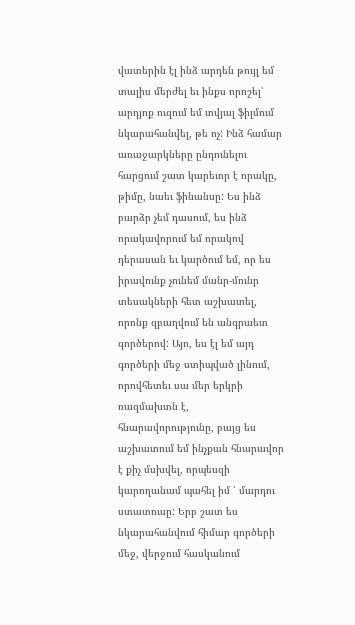վատերին էլ ինձ արդեն թույլ եմ տալիս մերժել եւ ինքս որոշել՝ արդյոք ուզում եմ տվյալ ֆիլմում նկարահանվել, թե ոչ: Ինձ համար առաջարկները ընդունելու հարցում շատ կարեւոր է որակը, թիմը, նաեւ ֆինանսը: Ես ինձ բարձր չեմ դասում, ես ինձ որակավորում եմ որակով դերասան եւ կարծում եմ, որ ես իրավունք չունեմ մանր-մունր տեսակների հետ աշխատել, որոնք զբաղվում են անգրաետ գործերով: Այո, ես էլ եմ այդ գործերի մեջ ստիպված լինում, որովհետեւ սա մեր երկրի ռազմախտն է, հնարավորությունը, բայց ես աշխատում եմ ինչքան հնարավոր է քիչ մսխվել, որպեսզի կարողանամ պահել իմ ՝ մարդու ստատուսը: Երբ շատ ես նկարահանվում հիմար գործերի մեջ, վերջում հասկանում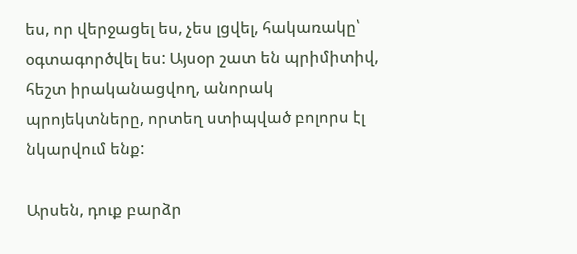ես, որ վերջացել ես, չես լցվել, հակառակը՝ օգտագործվել ես: Այսօր շատ են պրիմիտիվ, հեշտ իրականացվող, անորակ պրոյեկտները, որտեղ ստիպված բոլորս էլ նկարվում ենք:

Արսեն, դուք բարձր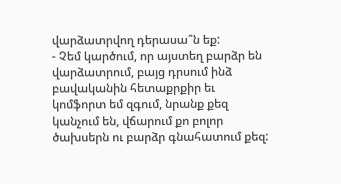վարձատրվող դերասա՞ն եք:
- Չեմ կարծում, որ այստեղ բարձր են վարձատրում, բայց դրսում ինձ բավականին հետաքրքիր եւ կոմֆորտ եմ զգում, նրանք քեզ կանչում են, վճարում քո բոլոր ծախսերն ու բարձր գնահատում քեզ: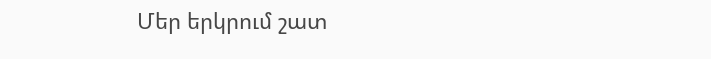Մեր երկրում շատ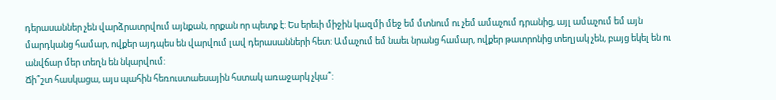դերասաններ չեն վարձրատրվում այնքան, որքան որ պետք է: Ես երեւի միջին կազմի մեջ եմ մտնում ու չեմ ամաչում դրանից, այլ ամաչում եմ այն մարդկանց համար, ովքեր այդպես են վարվում լավ դերասանների հետ: Ամաչում եմ նաեւ նրանց համար, ովքեր թատրոնից տեղյակ չեն, բայց եկել են ու անվճար մեր տեղն են նկարվում:
Ճի՞շտ հասկացա, այս պահին հեռուստաեսային հստակ առաջարկ չկա՞: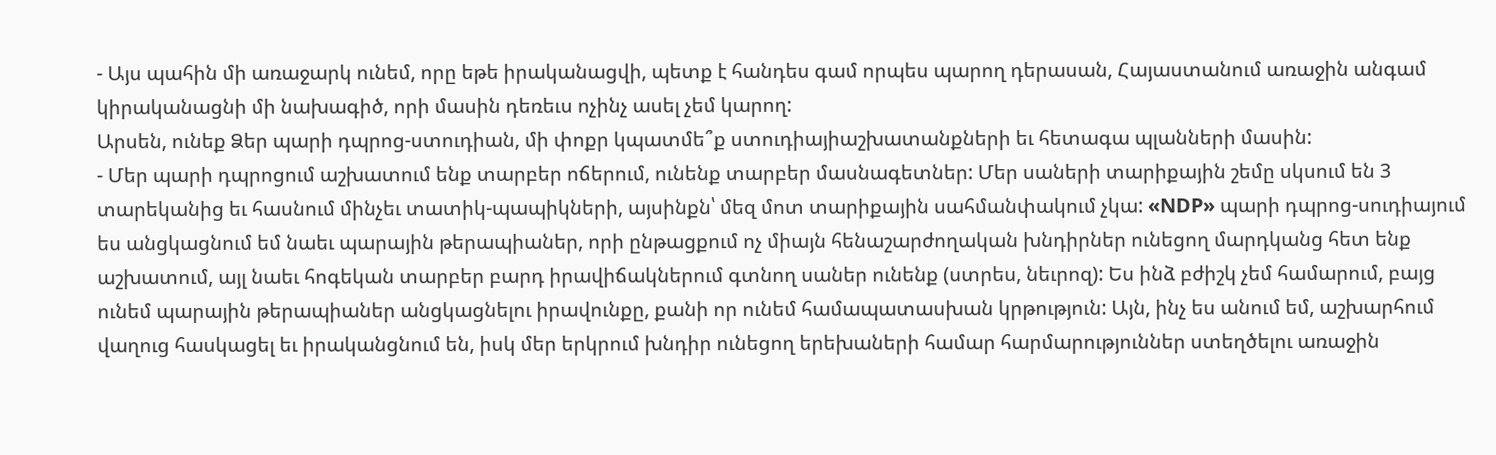- Այս պահին մի առաջարկ ունեմ, որը եթե իրականացվի, պետք է հանդես գամ որպես պարող դերասան, Հայաստանում առաջին անգամ կիրականացնի մի նախագիծ, որի մասին դեռեւս ոչինչ ասել չեմ կարող:
Արսեն, ունեք Ձեր պարի դպրոց-ստուդիան, մի փոքր կպատմե՞ք ստուդիայիաշխատանքների եւ հետագա պլանների մասին:
- Մեր պարի դպրոցում աշխատում ենք տարբեր ոճերում, ունենք տարբեր մասնագետներ: Մեր սաների տարիքային շեմը սկսում են 3 տարեկանից եւ հասնում մինչեւ տատիկ-պապիկների, այսինքն՝ մեզ մոտ տարիքային սահմանփակում չկա: «NDP» պարի դպրոց-սուդիայում ես անցկացնում եմ նաեւ պարային թերապիաներ, որի ընթացքում ոչ միայն հենաշարժողական խնդիրներ ունեցող մարդկանց հետ ենք աշխատում, այլ նաեւ հոգեկան տարբեր բարդ իրավիճակներում գտնող սաներ ունենք (ստրես, նեւրոզ): Ես ինձ բժիշկ չեմ համարում, բայց ունեմ պարային թերապիաներ անցկացնելու իրավունքը, քանի որ ունեմ համապատասխան կրթություն: Այն, ինչ ես անում եմ, աշխարհում վաղուց հասկացել եւ իրականցնում են, իսկ մեր երկրում խնդիր ունեցող երեխաների համար հարմարություններ ստեղծելու առաջին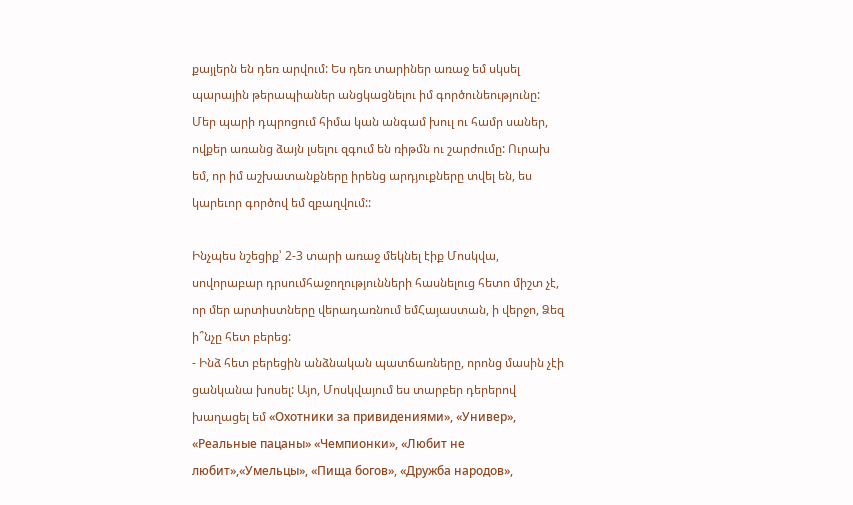քայլերն են դեռ արվում: Ես դեռ տարիներ առաջ եմ սկսել պարային թերապիաներ անցկացնելու իմ գործունեությունը: Մեր պարի դպրոցում հիմա կան անգամ խուլ ու համր սաներ, ովքեր առանց ձայն լսելու զգում են ռիթմն ու շարժումը: Ուրախ եմ, որ իմ աշխատանքները իրենց արդյուքները տվել են, ես կարեւոր գործով եմ զբաղվում::

Ինչպես նշեցիք՝ 2-3 տարի առաջ մեկնել էիք Մոսկվա, սովորաբար դրսումհաջողությունների հասնելուց հետո միշտ չէ, որ մեր արտիստները վերադառնում եմՀայաստան, ի վերջո, Ձեզ ի՞նչը հետ բերեց:
- Ինձ հետ բերեցին անձնական պատճառները, որոնց մասին չէի ցանկանա խոսել: Այո, Մոսկվայում ես տարբեր դերերով խաղացել եմ «Охотники за привидениями», «Универ», «Реальные пацаны» «Чемпионки», «Любит не любит»,«Умельцы», «Пища богов», «Дружба народов»,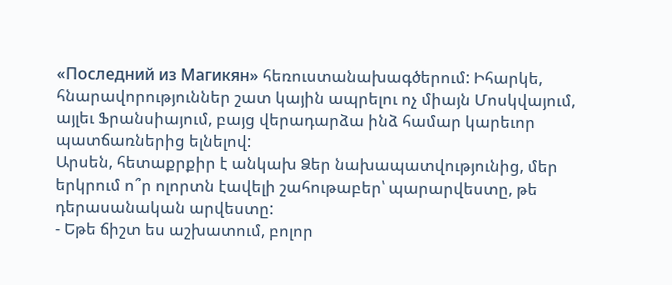«Последний из Магикян» հեռուստանախագծերում: Իհարկե, հնարավորություններ շատ կային ապրելու ոչ միայն Մոսկվայում, այլեւ Ֆրանսիայում, բայց վերադարձա ինձ համար կարեւոր պատճառներից ելնելով:
Արսեն, հետաքրքիր է անկախ Ձեր նախապատվությունից, մեր երկրում ո՞ր ոլորտն էավելի շահութաբեր՝ պարարվեստը, թե դերասանական արվեստը:
- Եթե ճիշտ ես աշխատում, բոլոր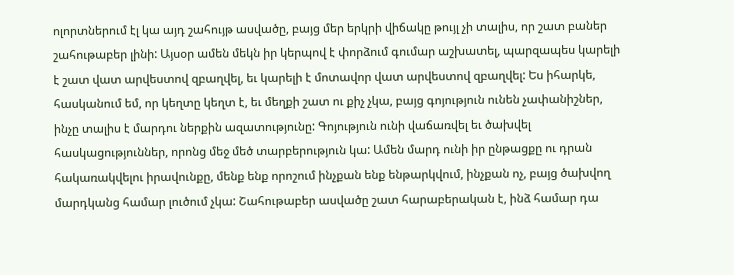ոլորտներում էլ կա այդ շահույթ ասվածը, բայց մեր երկրի վիճակը թույլ չի տալիս, որ շատ բաներ շահութաբեր լինի: Այսօր ամեն մեկն իր կերպով է փորձում գումար աշխատել, պարզապես կարելի է շատ վատ արվեստով զբաղվել, եւ կարելի է մոտավոր վատ արվեստով զբաղվել: Ես իհարկե, հասկանում եմ, որ կեղտը կեղտ է, եւ մեղքի շատ ու քիչ չկա, բայց գոյություն ունեն չափանիշներ, ինչը տալիս է մարդու ներքին ազատությունը: Գոյություն ունի վաճառվել եւ ծախվել հասկացություններ, որոնց մեջ մեծ տարբերություն կա: Ամեն մարդ ունի իր ընթացքը ու դրան հակառակվելու իրավունքը, մենք ենք որոշում ինչքան ենք ենթարկվում, ինչքան ոչ, բայց ծախվող մարդկանց համար լուծում չկա: Շահութաբեր ասվածը շատ հարաբերական է, ինձ համար դա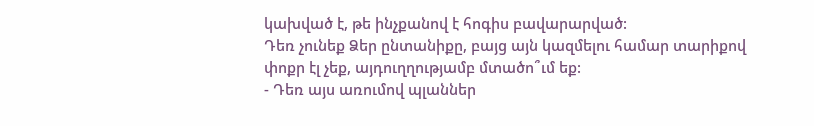կախված է, թե ինչքանով է հոգիս բավարարված:
Դեռ չունեք Ձեր ընտանիքը, բայց այն կազմելու համար տարիքով փոքր էլ չեք, այդուղղությամբ մտածո՞ւմ եք:
- Դեռ այս առումով պլաններ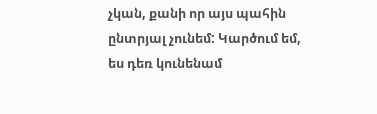չկան, քանի որ այս պահին ընտրյալ չունեմ: Կարծում եմ, ես դեռ կունենամ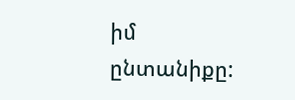իմ ընտանիքը: